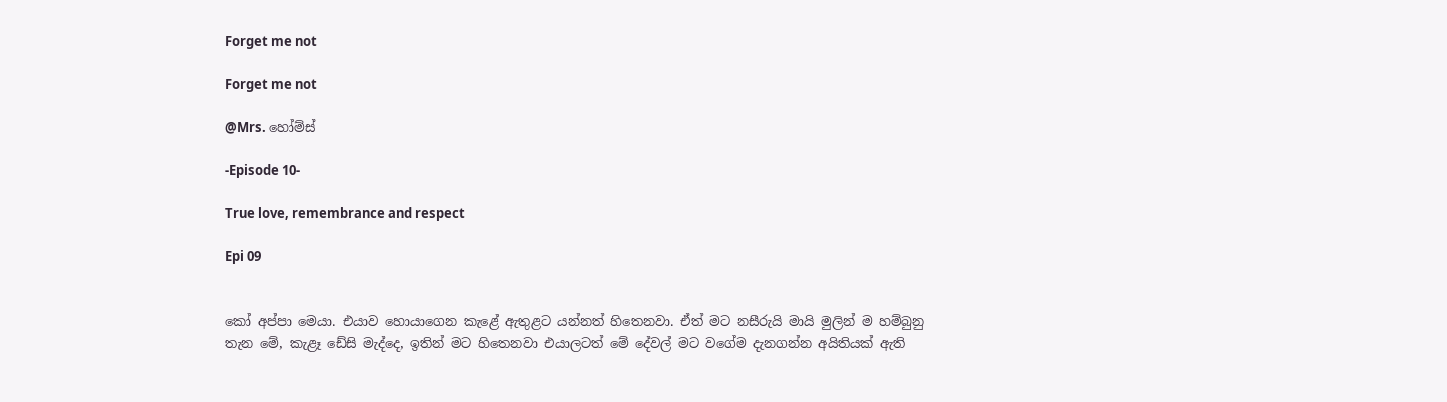Forget me not

Forget me not

@Mrs. හෝම්ස්

-Episode 10-

True love, remembrance and respect

Epi 09


කෝ අප්පා මෙයා. එයාව හොයාගෙන කැළේ ඇතුළට යන්නත් හිතෙනවා. ඒත් මට නසීරුයි මායි මුලින් ම හම්බුනු තැන මේ, කැළෑ ඩේසි මැද්දෙ, ඉතින් මට හිතෙනවා එයාලටත් මේ දේවල් මට වගේම දැනගන්න අයිතියක් ඇති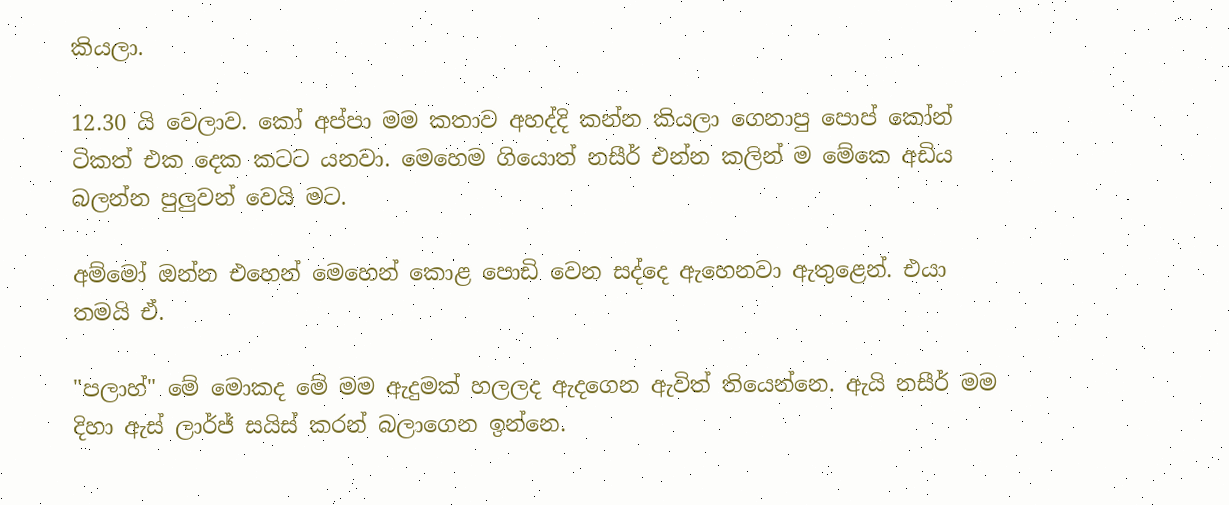කියලා.

12.30 යි වෙලාව. කෝ අප්පා මම කතාව අහද්දි කන්න කියලා ගෙනාපු පොප් කෝන් ටිකත් එක දෙක කටට යනවා. මෙහෙම ගියොත් නසීර් එන්න කලින් ම මේකෙ අඩිය බලන්න පුලුවන් වෙයි මට.

අම්මෝ ඔන්න එහෙන් මෙහෙන් කොළ පොඩි වෙන සද්දෙ ඇහෙනවා ඇතුළෙන්. එයා තමයි ඒ.

"පලාහ්" මේ මොකද මේ මම ඇදුමක් හලලද ඇදගෙන ඇවිත් තියෙන්නෙ. ඇයි නසීර් මම දිහා ඇස් ලාර්ජ් සයිස් කරන් බලාගෙන ඉන්නෙ.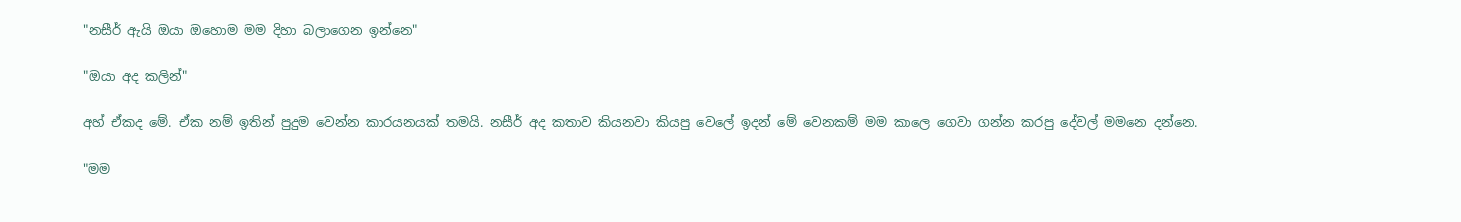"නසීර් ඇයි ඔයා ඔහොම මම දිහා බලාගෙන ඉන්නෙ"

"ඔයා අද කලින්"

අහ් ඒකද මේ. ඒක නම් ඉතින් පුදුම වෙන්න කාරයනයක් තමයි. නසීර් අද කතාව කියනවා කියපු වෙලේ ඉදන් මේ වෙනකම් මම කාලෙ ගෙවා ගන්න කරපු දේවල් මමනෙ දන්නෙ.

"මම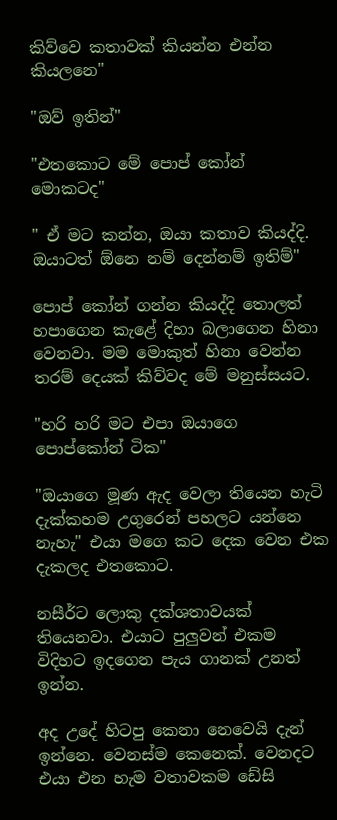කිව්වෙ කතාවක් කියන්න එන්න කියලනෙ"

"ඔව් ඉතින්"

"එතකොට මේ පොප් කෝන් මොකටද"

" ඒ මට කන්න, ඔයා කතාව කියද්දි. ඔයාටත් ඕනෙ නම් දෙන්නම් ඉතිම්"

පොප් කෝන් ගන්න කියද්දි තොලත් හපාගෙන කැළේ දිහා බලාගෙන හිනා වෙනවා. මම මොකුත් හිනා වෙන්න තරම් දෙයක් කිව්වද මේ මනුස්සයට.

"හරි හරි මට එපා ඔයාගෙ පොප්කෝන් ටික"

"ඔයාගෙ මූණ ඇද වෙලා තියෙන හැටි දැක්කහම උගුරෙන් පහලට යන්නෙ නැහැ" එයා මගෙ කට දෙක වෙන එක දැකලද එතකොට.

නසීර්ට ලොකු දක්ශතාවයක් තියෙනවා. එයාට පුලුවන් එකම විදිහට ඉදගෙන පැය ගානක් උනත් ඉන්න.

අද උදේ හිටපු කෙනා නෙවෙයි දැන් ඉන්නෙ. වෙනස්ම කෙනෙක්. වෙනදට එයා එන හැම වතාවකම ඩේසි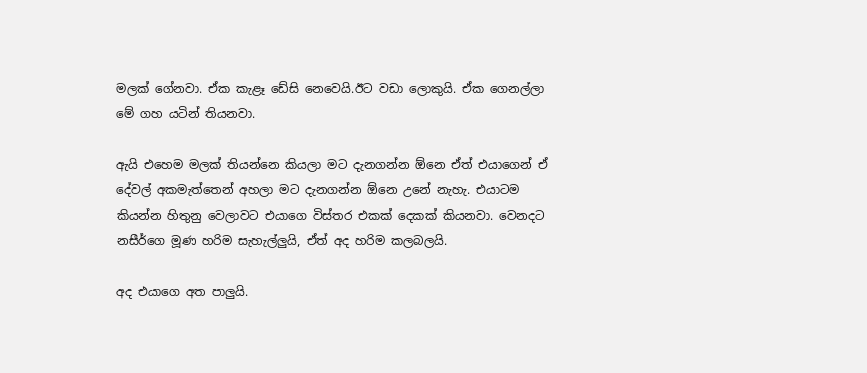මලක් ගේනවා. ඒක කැළෑ ඩේසි නෙවෙයි.ඊට වඩා ලොකුයි. ඒක ගෙනල්ලා මේ ගහ යටින් තියනවා.

ඇයි එහෙම මලක් තියන්නෙ කියලා මට දැනගන්න ඕනෙ ඒත් එයාගෙන් ඒ දේවල් අකමැත්තෙන් අහලා මට දැනගන්න ඕනෙ උනේ නැහැ. එයාටම කියන්න හිතුනු වෙලාවට එයාගෙ විස්තර එකක් දෙකක් කියනවා. වෙනදට නසීර්ගෙ මූණ හරිම සැහැල්ලුයි, ඒත් අද හරිම කලබලයි.

අද එයාගෙ අත පාලුයි.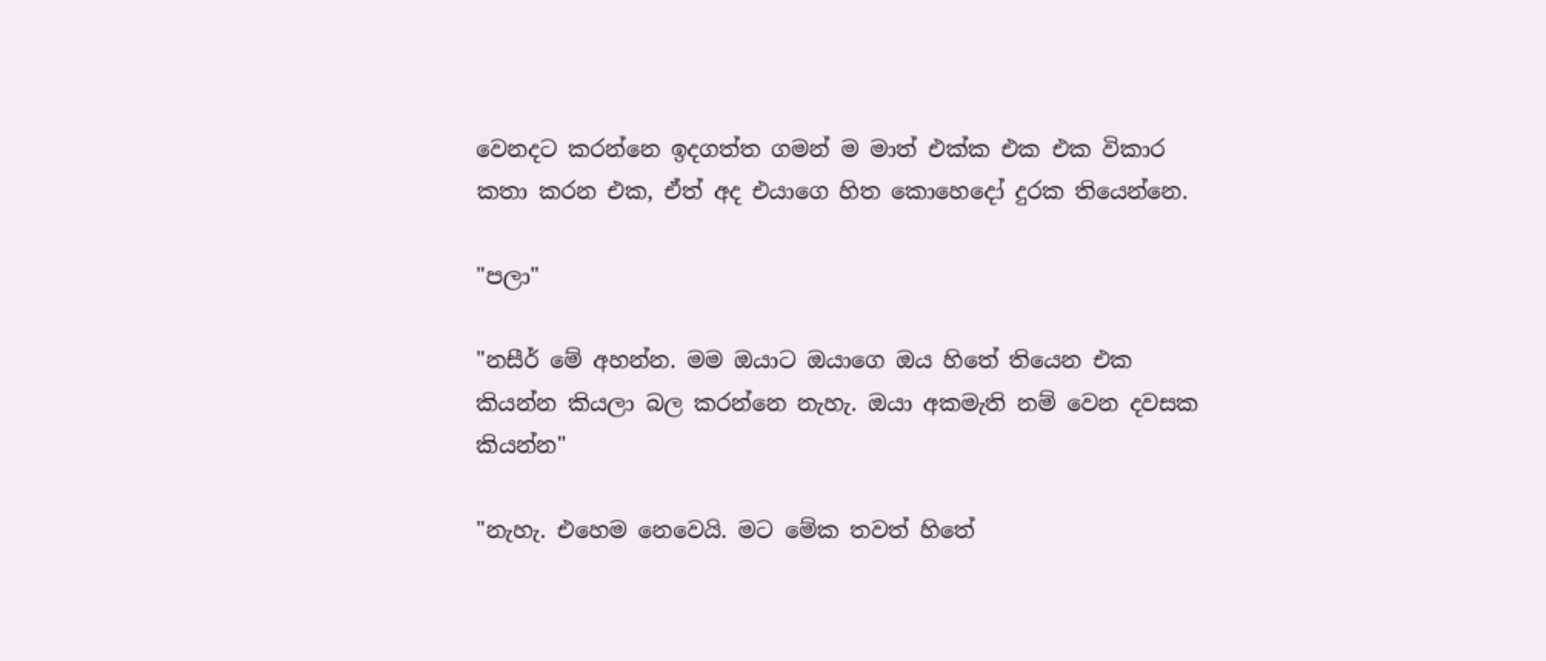වෙනදට කරන්නෙ ඉදගත්ත ගමන් ම මාත් එක්ක එක එක විකාර කතා කරන එක, ඒත් අද එයාගෙ හිත කොහෙදෝ දුරක තියෙන්නෙ.

"පලා"

"නසීර් මේ අහන්න. මම ඔයාට ඔයාගෙ ඔය හිතේ තියෙන එක කියන්න කියලා බල කරන්නෙ නැහැ. ඔයා අකමැති නම් වෙන දවසක කියන්න"

"නැහැ. එහෙම නෙවෙයි. මට මේක තවත් හිතේ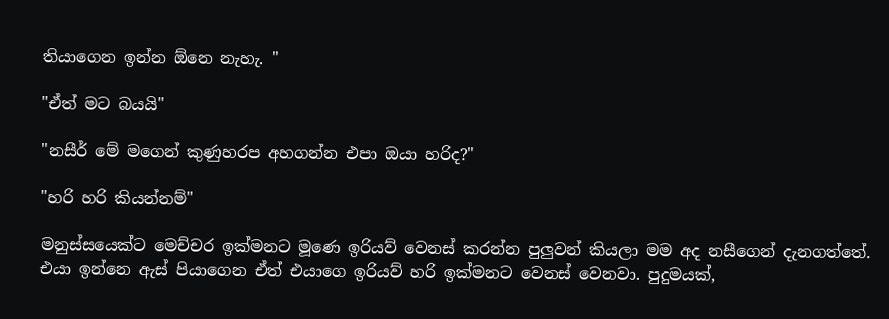තියාගෙන ඉන්න ඕනෙ නැහැ. "

"ඒත් මට බයයි"

"නසීර් මේ මගෙන් කුණුහරප අහගන්න එපා ඔයා හරිද?"

"හරි හරි කියන්නම්"

මනුස්සයෙක්ට මෙච්චර ඉක්මනට මූණෙ ඉරියව් වෙනස් කරන්න පුලුවන් කියලා මම අද නසීගෙන් දැනගත්තේ. එයා ඉන්නෙ ඇස් පියාගෙන ඒත් එයාගෙ ඉරියව් හරි ඉක්මනට වෙනස් වෙනවා. පුදුමයක්,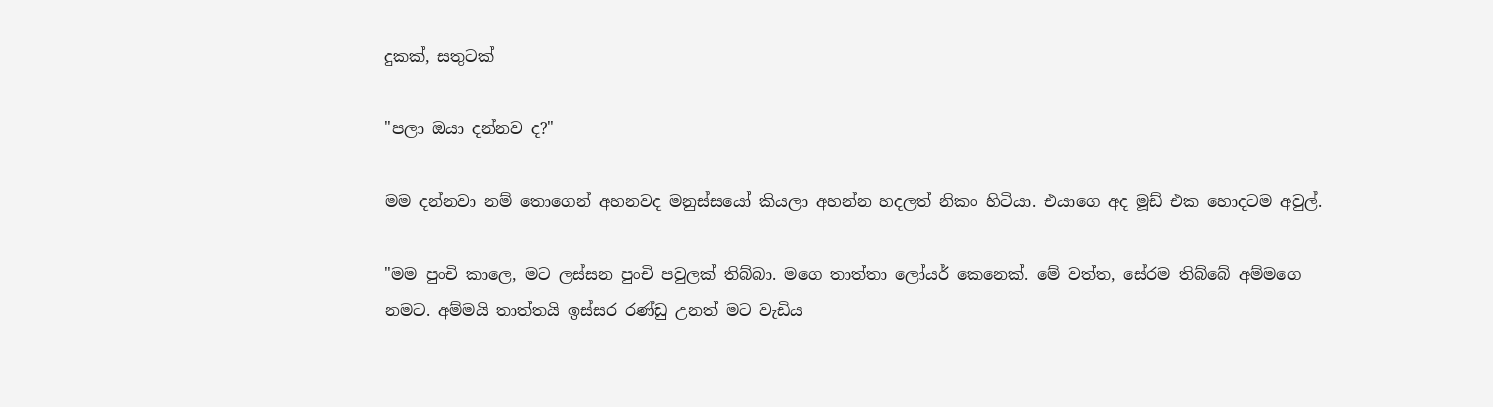දුකක්, සතුටක්

"පලා ඔයා දන්නව ද?"

මම දන්නවා නම් තොගෙන් අහනවද මනුස්සයෝ කියලා අහන්න හදලත් නිකං හිටියා. එයාගෙ අද මූඩ් එක හොදටම අවුල්.

"මම පුංචි කාලෙ, මට ලස්සන පුංචි පවුලක් තිබ්බා. මගෙ තාත්තා ලෝයර් කෙනෙක්. මේ වත්ත, සේරම තිබ්බේ අම්මගෙ නමට. අම්මයි තාත්තයි ඉස්සර රණ්ඩු උනත් මට වැඩිය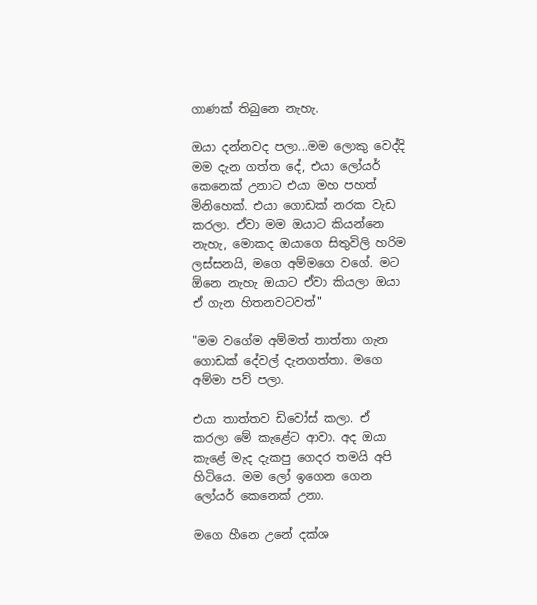ගාණක් තිබුනෙ නැහැ.

ඔයා දන්නවද පලා...මම ලොකු වෙද්දි මම දැන ගත්ත දේ, එයා ලෝයර් කෙනෙක් උනාට එයා මහ පහත් මිනිහෙක්. එයා ගොඩක් නරක වැඩ කරලා. ඒවා මම ඔයාට කියන්නෙ නැහැ, මොකද ඔයාගෙ සිතුවිලි හරිම ලස්සනයි, මගෙ අම්මගෙ වගේ. මට ඕනෙ නැහැ ඔයාට ඒවා කියලා ඔයා ඒ ගැන හිතනවටවත්"

"මම වගේම අම්මත් තාත්තා ගැන ගොඩක් දේවල් දැනගත්තා. මගෙ අම්මා පව් පලා.

එයා තාත්තව ඩිවෝස් කලා. ඒ කරලා මේ කැළේට ආවා. අද ඔයා කැළේ මැද දැකපු ගෙදර තමයි අපි හිටියෙ. මම ලෝ ඉගෙන ගෙන ලෝයර් කෙනෙක් උනා.

මගෙ හීනෙ උනේ දක්ශ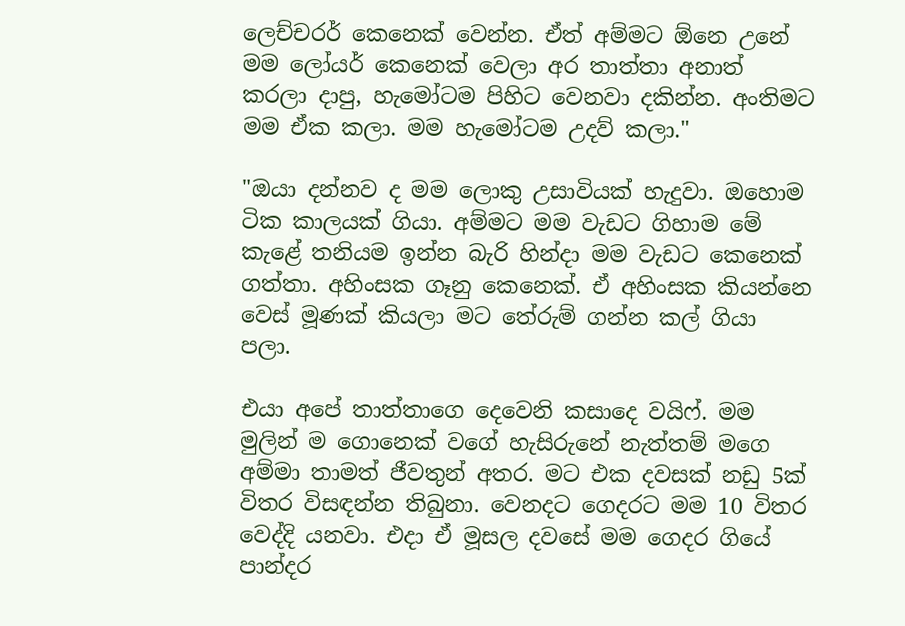ලෙච්චරර් කෙනෙක් වෙන්න. ඒත් අම්මට ඕනෙ උනේ මම ලෝයර් කෙනෙක් වෙලා අර තාත්තා අනාත් කරලා දාපු, හැමෝටම පිහිට වෙනවා දකින්න. අංතිමට මම ඒක කලා. මම හැමෝටම උදව් කලා."

"ඔයා දන්නව ද මම ලොකු උසාවියක් හැදුවා. ඔහොම ටික කාලයක් ගියා. අම්මට මම වැඩට ගිහාම මේ කැළේ තනියම ඉන්න බැරි හින්දා මම වැඩට කෙනෙක් ගත්තා. අහිංසක ගෑනු කෙනෙක්. ඒ අහිංසක කියන්නෙ වෙස් මූණක් කියලා මට තේරුම් ගන්න කල් ගියා පලා.

එයා අපේ තාත්තාගෙ දෙවෙනි කසාදෙ වයිෆ්. මම මුලින් ම ගොනෙක් වගේ හැසිරුනේ නැත්තම් මගෙ අම්මා තාමත් ජීවතුන් අතර. මට එක දවසක් නඩු 5ක් විතර විසඳන්න තිබුනා. වෙනදට ගෙදරට මම 10 විතර වෙද්දි යනවා. එදා ඒ මූසල දවසේ මම ගෙදර ගියේ පාන්දර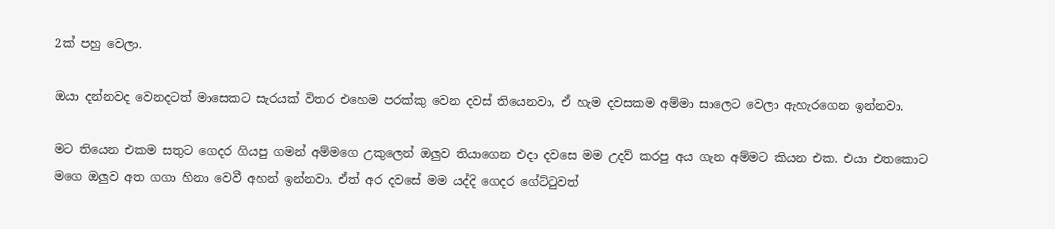2ක් පහු වෙලා.

ඔයා දන්නවද වෙනදටත් මාසෙකට සැරයක් විතර එහෙම පරක්කු වෙන දවස් තියෙනවා, ඒ හැම දවසකම අම්මා සාලෙට වෙලා ඇහැරගෙන ඉන්නවා.

මට තියෙන එකම සතුට ගෙදර ගියපු ගමන් අම්මගෙ උකුලෙන් ඔලුව තියාගෙන එදා දවසෙ මම උදව් කරපු අය ගැන අම්මට කියන එක. එයා එතකොට මගෙ ඔලුව අත ගගා හිනා වෙවී අහන් ඉන්නවා. ඒත් අර දවසේ මම යද්දි ගෙදර ගේට්ටුවත්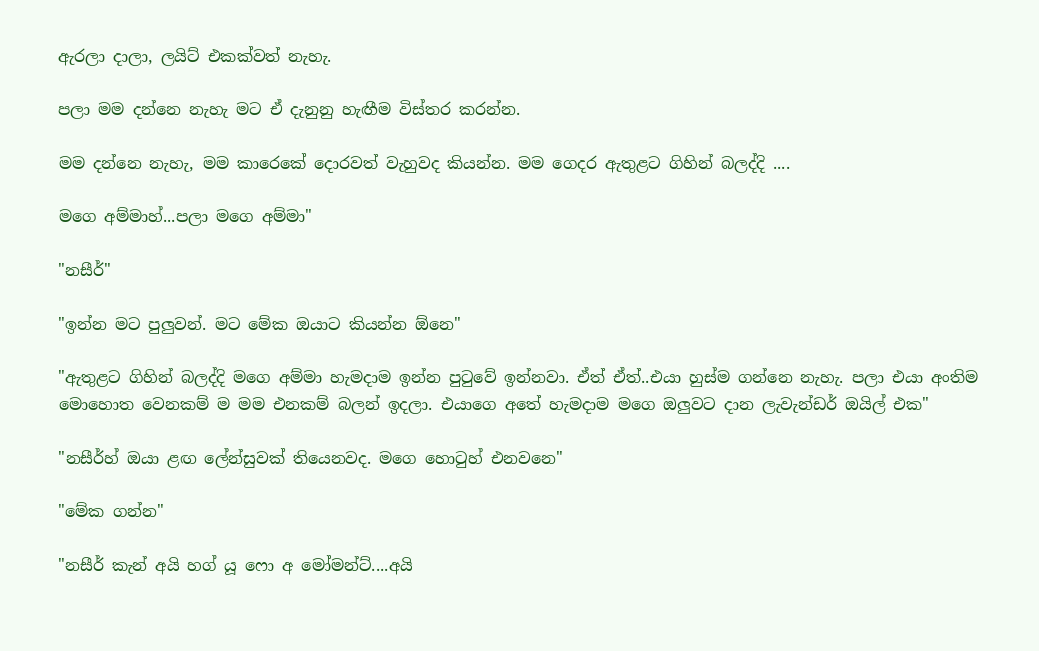ඇරලා දාලා, ලයිට් එකක්වත් නැහැ.

පලා මම දන්නෙ නැහැ මට ඒ දැනුනු හැඟීම විස්තර කරන්න.

මම දන්නෙ නැහැ, මම කාරෙකේ දොරවත් වැහුවද කියන්න. මම ගෙදර ඇතුළට ගිහින් බලද්දි ....

මගෙ අම්මාහ්...පලා මගෙ අම්මා"

"නසීර්"

"ඉන්න මට පුලුවන්. මට මේක ඔයාට කියන්න ඕනෙ"

"ඇතුළට ගිහින් බලද්දි මගෙ අම්මා හැමදාම ඉන්න පුටුවේ ඉන්නවා. ඒත් ඒත්..එයා හුස්ම ගන්නෙ නැහැ. පලා එයා අංතිම මොහොත වෙනකම් ම මම එනකම් බලන් ඉදලා. එයාගෙ අතේ හැමදාම මගෙ ඔලුවට දාන ලැවැන්ඩර් ඔයිල් එක"

"නසීර්හ් ඔයා ළඟ ලේන්සුවක් තියෙනවද. මගෙ හොටුහ් එනවනෙ"

"මේක ගන්න"

"නසීර් කැන් අයි හග් යූ ෆො අ මෝමන්ට්....අයි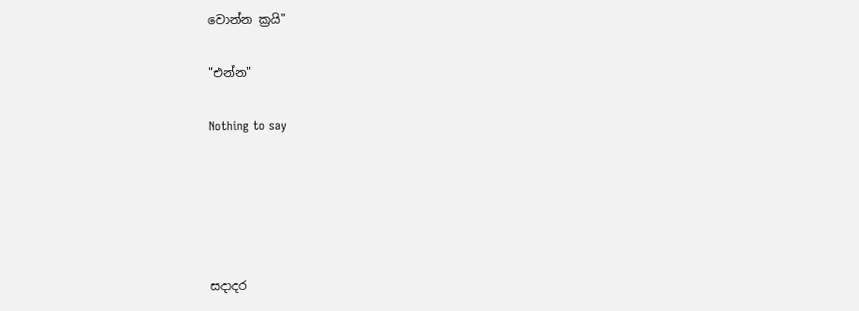වොන්න ක්‍රයි"

"එන්න"

Nothing to say





සදාදර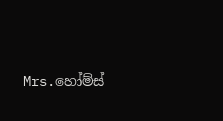Mrs.හෝම්ස්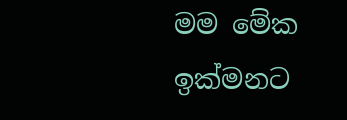මම මේක ඉක්මනට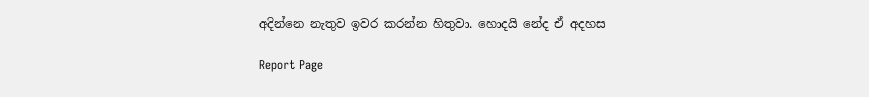අදින්නෙ නැතුව ඉවර කරන්න හිතුවා. හොදයි නේද ඒ අදහස

Report Page